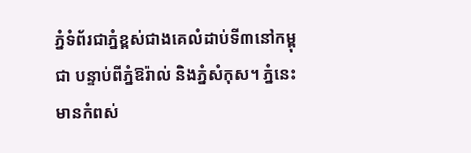ភ្នំទំព័រជាភ្នំខ្ពស់ជាងគេលំដាប់ទី៣នៅកម្ពុជា បន្ទាប់ពីភ្នំឱរ៉ាល់ និងភ្នំសំកុស។ ភ្នំនេះមានកំពស់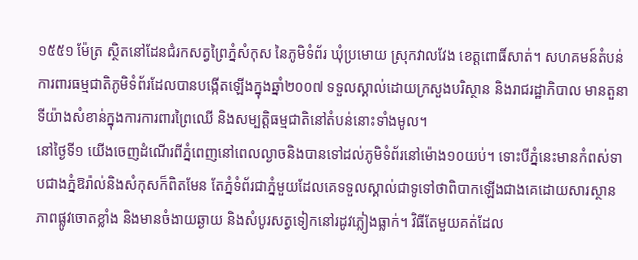១៥៥១ ម៉ែត្រ ស្ថិតនៅដែនជំរកសត្វព្រៃភ្នំសំកុស នៃភូមិទំព័រ ឃុំប្រមោយ ស្រុកវាលវែង ខេត្តពោធិ៍សាត់។ សហគមន៍តំបន់ការពារធម្មជាតិភូមិទំព័រដែលបានបង្កេីតឡេីងក្នុងឆ្នាំ២០០៧ ទទួលស្គាល់ដោយក្រសួងបរិស្ថាន និងរាជរដ្ឋាភិបាល មានតួនាទីយ៉ាងសំខាន់ក្នុងការការពារព្រៃឈើ និងសម្បត្តិធម្មជាតិនៅតំបន់នោះទាំងមូល។
នៅថ្ងៃទី១ យេីងចេញដំណេីរពីភ្នំពេញនៅពេលល្ងាចនិងបានទៅដល់ភូមិទំព័រនៅម៉ោង១០យប់។ ទោះបីភ្នំនេះមានកំពស់ទាបជាងភ្នំឱរ៉ាល់និងសំកុសក៏ពិតមែន តែភ្នំទំព័រជាភ្នំមួយដែលគេទទួលស្គាល់ជាទូទៅថាពិបាកឡេីងជាងគេដោយសារស្ថានភាពផ្លូវចោតខ្លាំង និងមានចំងាយឆ្ងាយ និងសំបូរសត្វទៀកនៅរដូវភ្លៀងធ្លាក់។ វិធីតែមួយគត់ដែល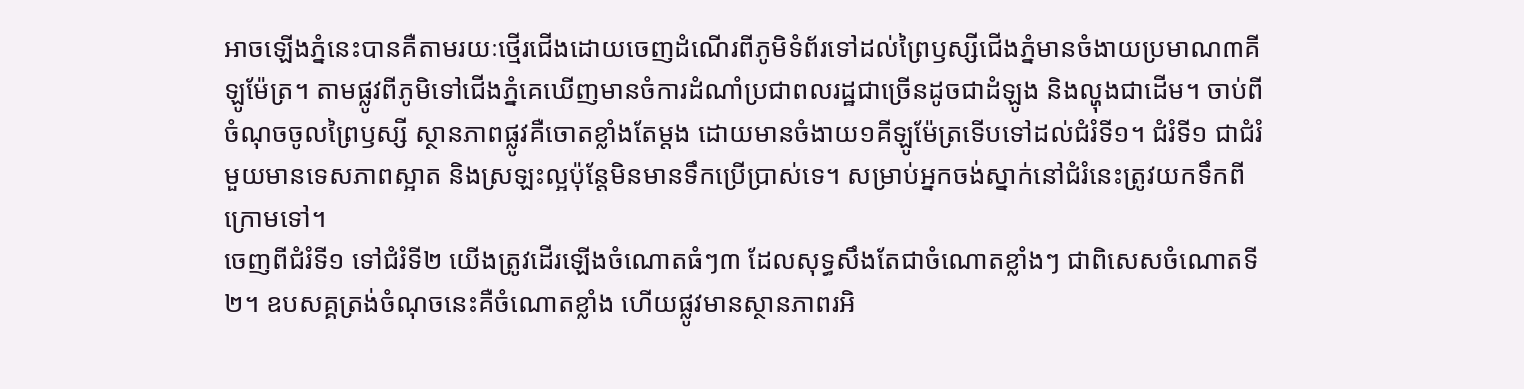អាចឡេីងភ្នំនេះបានគឺតាមរយៈថ្មេីរជេីងដោយចេញដំណេីរពីភូមិទំព័រទៅដល់ព្រៃឫស្សីជេីងភ្នំមានចំងាយប្រមាណ៣គីឡូម៉ែត្រ។ តាមផ្លូវពីភូមិទៅជេីងភ្នំគេឃេីញមានចំការដំណាំប្រជាពលរដ្ឋជាច្រេីនដូចជាដំឡូង និងល្ហុងជាដេីម។ ចាប់ពីចំណុចចូលព្រៃឫស្សី ស្ថានភាពផ្លូវគឺចោតខ្លាំងតែម្តង ដោយមានចំងាយ១គីឡូម៉ែត្រទេីបទៅដល់ជំរំទី១។ ជំរំទី១ ជាជំរំមួយមានទេសភាពស្អាត និងស្រឡះល្អប៉ុន្តែមិនមានទឹកប្រេីប្រាស់ទេ។ សម្រាប់អ្នកចង់ស្នាក់នៅជំរំនេះត្រូវយកទឹកពីក្រោមទៅ។
ចេញពីជំរំទី១ ទៅជំរំទី២ យេីងត្រូវដេីរឡេីងចំណោតធំៗ៣ ដែលសុទ្ធសឹងតែជាចំណោតខ្លាំងៗ ជាពិសេសចំណោតទី២។ ឧបសគ្គត្រង់ចំណុចនេះគឺចំណោតខ្លាំង ហេីយផ្លូវមានស្ថានភាពរអិ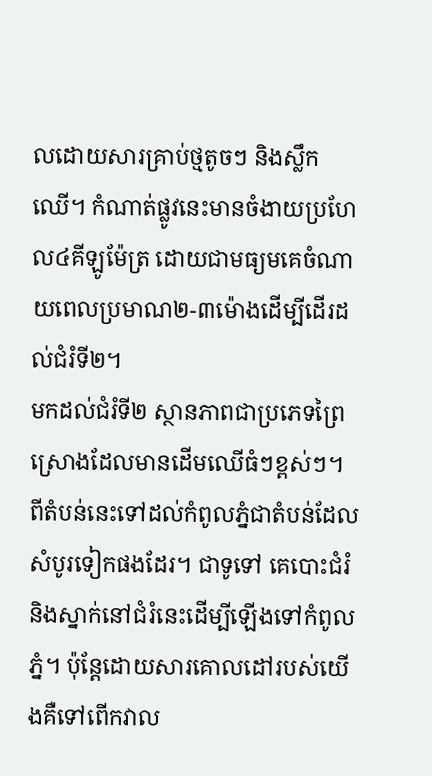លដោយសារគ្រាប់ថ្មតូចៗ និងស្លឹកឈេី។ កំណាត់ផ្លូវនេះមានចំងាយប្រហែល៤គីឡូម៉ែត្រ ដោយជាមធ្យមគេចំណាយពេលប្រមាណ២-៣ម៉ោងដេីម្បីដេីរដល់ជំរំទី២។
មកដល់ជំរំទី២ ស្ថានភាពជាប្រភេទព្រៃស្រោងដែលមានដេីមឈេីធំៗខ្ពស់ៗ។ ពីតំបន់នេះទៅដល់កំពូលភ្នំជាតំបន់ដែលសំបូរទៀកផងដែរ។ ជាទូទៅ គេបោះជំរំនិងស្នាក់នៅជំរំនេះដេីម្បីឡេីងទៅកំពូលភ្នំ។ ប៉ុន្តែដោយសារគោលដៅរបស់យេីងគឺទៅពេីកវាល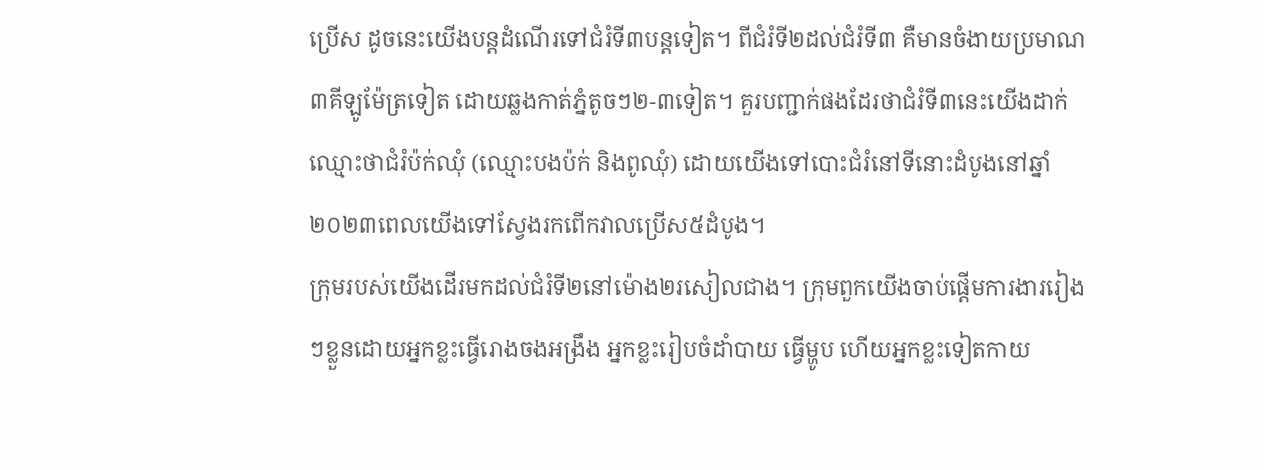ប្រេីស ដូចនេះយេីងបន្តដំណេីរទៅជំរំទី៣បន្តទៀត។ ពីជំរំទី២ដល់ជំរំទី៣ គឺមានចំងាយប្រមាណ៣គីឡូម៉ែត្រទៀត ដោយឆ្លងកាត់ភ្នំតូចៗ២-៣ទៀត។ គួរបញ្ជាក់ផងដែរថាជំរំទី៣នេះយេីងដាក់ឈ្មោះថាជំរំប៉ក់ឈុំ (ឈ្មោះបងប៉ក់ និងពូឈុំ) ដោយយេីងទៅបោះជំរំនៅទីនោះដំបូងនៅឆ្នាំ២០២៣ពេលយេីងទៅស្វែងរកពេីកវាលប្រេីស៥ដំបូង។
ក្រុមរបស់យេីងដេីរមកដល់ជំរំទី២នៅម៉ោង២រសៀលជាង។ ក្រុមពួកយេីងចាប់ផ្តេីមការងាររៀងៗខ្លួនដោយអ្នកខ្លះធ្វេីរោងចងអង្រឹង អ្នកខ្លះរៀបចំដាំបាយ ធ្វេីម្ហូប ហេីយអ្នកខ្លះទៀតកាយ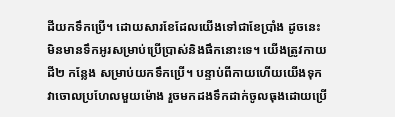ដីយកទឹកប្រេី។ ដោយសារខែដែលយេីងទៅជាខែប្រាំង ដូចនេះមិនមានទឹកអូរសម្រាប់ប្រេីប្រាស់និងផឹកនោះទេ។ យេីងត្រូវកាយដី២ កន្លែង សម្រាប់យកទឹកប្រេី។ បន្ទាប់ពីកាយហេីយយេីងទុកវាចោលប្រហែលមួយម៉ោង រួចមកដងទឹកដាក់ចូលធុងដោយប្រេី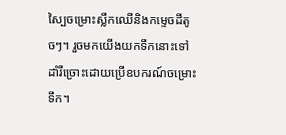ស្បៃចម្រោះស្លឹកឈេីនិងកម្ទេចដីតូចៗ។ រួចមកយេីងយកទឹកនោះទៅដាំរឺច្រោះដោយប្រេីឧបករណ៍ចម្រោះទឹក។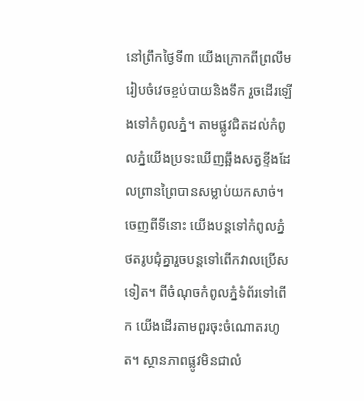នៅព្រឹកថ្ងៃទី៣ យេីងក្រោកពីព្រលឹម រៀបចំវេចខ្ចប់បាយនិងទឹក រួចដេីរឡេីងទៅកំពូលភ្នំ។ តាមផ្លូវជិតដល់កំពូលភ្នំយេីងប្រទះឃេីញឆ្អឹងសត្វខ្ទីងដែលព្រានព្រៃបានសម្លាប់យកសាច់។ ចេញពីទីនោះ យេីងបន្តទៅកំពូលភ្នំ ថតរូបជុំគ្នារួចបន្តទៅពេីកវាលប្រេីសទៀត។ ពីចំណុចកំពូលភ្នំទំព័រទៅពេីក យេីងដេីរតាមពួរចុះចំណោតរហូត។ ស្ថានភាពផ្លូវមិនជាលំ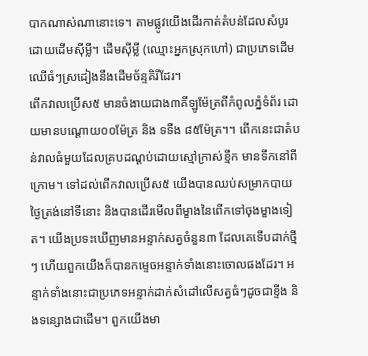បាកណាស់ណានោះទេ។ តាមផ្លូវយេីងដេីរកាត់តំបន់ដែលសំបូរដោយដេីមស៊ីម្លី។ ដេីមស៊ីម្លី (ឈ្មោះអ្នកស្រុកហៅ) ជាប្រភេទដេីមឈេីធំៗស្រដៀងនឹងដេីមច័ន្ទគិរីដែរ។
ពេីកវាលប្រេីស៥ មានចំងាយជាង៣គីឡូម៉ែត្រពីកំពូលភ្នំទំព័រ ដោយមានបណ្តោយ០០ម៉ែត្រ និង ទទឺង ៨៥ម៉ែត្រ។។ ពេីកនេះជាតំបន់វាលធំមួយដែលគ្របដណ្តប់ដោយស្មៅក្រាស់ខ្មឹក មានទឹកនៅពីក្រោម។ ទៅដល់ពេីកវាលប្រេីស៥ យេីងបានឈប់សម្រាកបាយថ្ងៃត្រង់នៅទីនោះ និងបានដេីរមេីលពីម្ខាងនៃពេីកទៅចុងម្ខាងទៀត។ យេីងប្រទះឃេីញមានអន្ទាក់សត្វចំនួន៣ ដែលគេទេីបដាក់ថ្មីៗ ហេីយពួកយេីងក៏បានកម្ទេចអន្ទាក់ទាំងនោះចោលផងដែរ។ អន្ទាក់ទាំងនោះជាប្រភេទអន្ទាក់ដាក់សំដៅលេីសត្វធំៗដូចជាខ្ទីង និងទន្សោងជាដេីម។ ពួកយេីងមា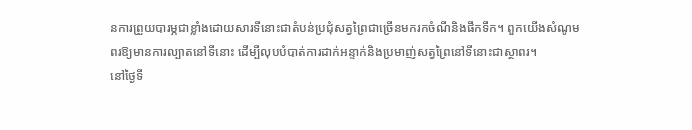នការព្រួយបារម្ភជាខ្លាំងដោយសារទីនោះជាតំបន់ប្រជុំសត្វព្រៃជាច្រេីនមករកចំណីនិងផឹកទឹក។ ពួកយេីងសំណូមពរឱ្យមានការល្បាតនៅទីនោះ ដេីម្បីលុបបំបាត់ការដាក់អន្ទាក់និងប្រមាញ់សត្វព្រៃនៅទីនោះជាស្ថាពរ។
នៅថ្ងៃទី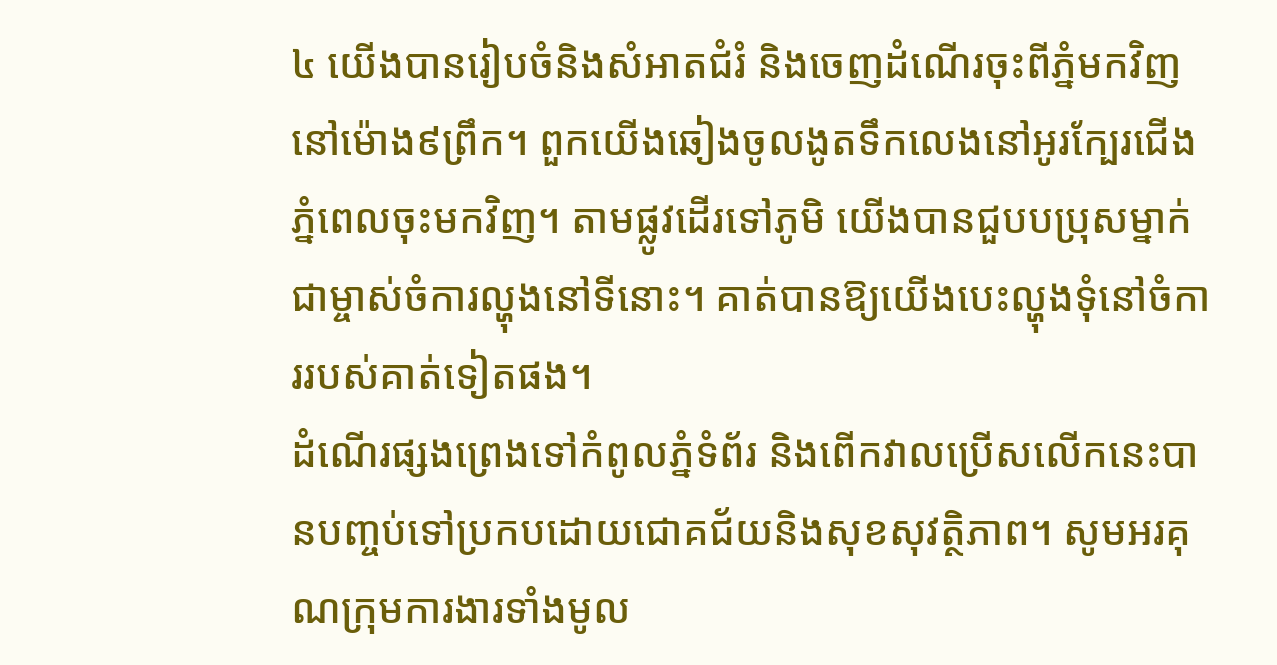៤ យេីងបានរៀបចំនិងសំអាតជំរំ និងចេញដំណេីរចុះពីភ្នំមកវិញនៅម៉ោង៩ព្រឹក។ ពួកយេីងឆៀងចូលងូតទឹកលេងនៅអូរក្បែរជេីងភ្នំពេលចុះមកវិញ។ តាមផ្លូវដេីរទៅភូមិ យេីងបានជួបបប្រុសម្នាក់ជាម្ចាស់ចំការល្ហុងនៅទីនោះ។ គាត់បានឱ្យយេីងបេះល្ហុងទុំនៅចំការរបស់គាត់ទៀតផង។
ដំណេីរផ្សងព្រេងទៅកំពូលភ្នំទំព័រ និងពេីកវាលប្រេីសលេីកនេះបានបញ្ចប់ទៅប្រកបដោយជោគជ័យនិងសុខសុវត្ថិភាព។ សូមអរគុណក្រុមការងារទាំងមូល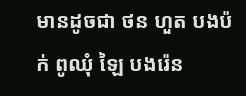មានដូចជា ថន ហួត បងប៉ក់ ពូឈុំ ឡៃ បងរ៉េន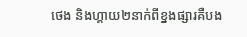ថេង និងហ្គាយ២នាក់ពីខ្នងផ្សារគឺបង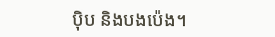ប៉ិប និងបងប៉េង។